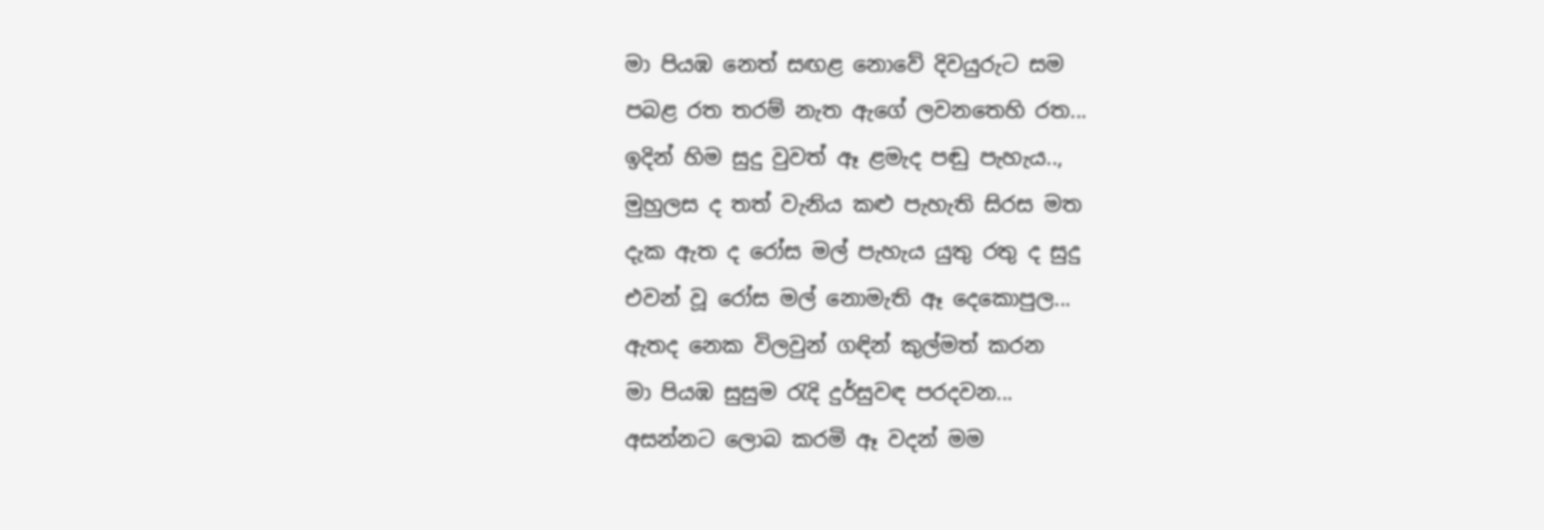මා පියඹ නෙත් සඟළ නොවේ දිවයුරුට සම
පබළ රත තරම් නැත ඇගේ ලවනතෙහි රත...
ඉදින් හිම සුදු වුවත් ඈ ළමැද පඬු පැහැය..,
මුහුලස ද තත් වැනිය කළු පැහැති සිරස මත
දැක ඇත ද රෝස මල් පැහැය යුතු රතු ද සුදු
එවන් වූ රෝස මල් නොමැති ඈ දෙකොපුල...
ඇතද නෙක විලවුන් ගඳින් කුල්මත් කරන
මා පියඹ සුසුම රැදි දුර්සුවඳ පරදවන...
අසන්නට ලොබ කරමි ඈ වදන් මම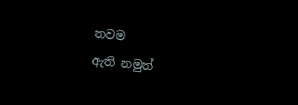තවම
ඇති නමුත්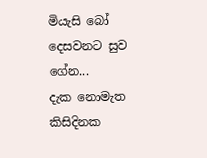මියැසි බෝ දෙසවනට සුව ගේන...
දැක නොමැත කිසිදිනක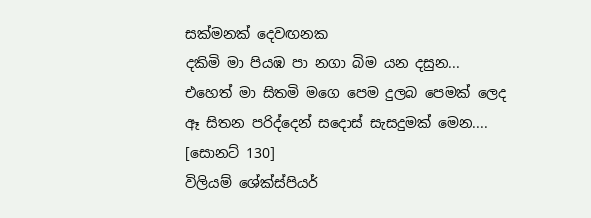සක්මනක් දෙවඟනක
දකිමි මා පියඹ පා නගා බිම යන දසුන...
එහෙත් මා සිතමි මගෙ පෙම දුලබ පෙමක් ලෙද
ඈ සිතන පරිද්දෙන් සදොස් සැසදුමක් මෙන....
[සොනට් 130]
විලියම් ශේක්ස්පියර්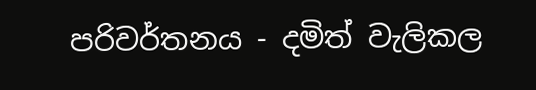පරිවර්තනය - දමිත් වැලිකල